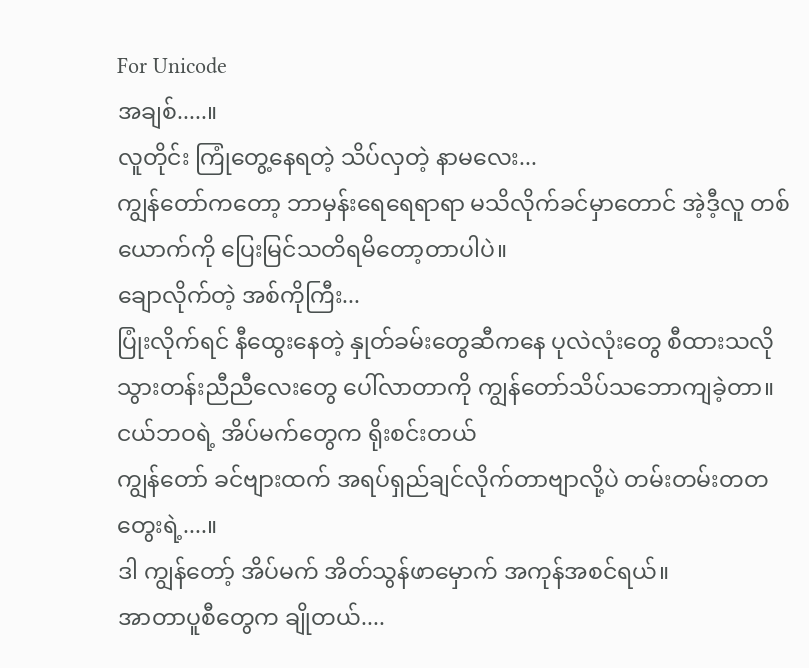For Unicode
အချစ်.....။
လူတိုင်း ကြုံတွေ့နေရတဲ့ သိပ်လှတဲ့ နာမလေး...
ကျွန်တော်ကတော့ ဘာမှန်းရေရေရာရာ မသိလိုက်ခင်မှာတောင် အဲ့ဒီ့လူ တစ်ယောက်ကို ပြေးမြင်သတိရမိတော့တာပါပဲ။
ချောလိုက်တဲ့ အစ်ကိုကြီး...
ပြုံးလိုက်ရင် နီထွေးနေတဲ့ နှုတ်ခမ်းတွေဆီကနေ ပုလဲလုံးတွေ စီထားသလို သွားတန်းညီညီလေးတွေ ပေါ်လာတာကို ကျွန်တော်သိပ်သဘောကျခဲ့တာ။
ငယ်ဘဝရဲ့ အိပ်မက်တွေက ရိုးစင်းတယ်
ကျွန်တော် ခင်ဗျားထက် အရပ်ရှည်ချင်လိုက်တာဗျာလို့ပဲ တမ်းတမ်းတတတွေးရဲ့....။
ဒါ ကျွန်တော့် အိပ်မက် အိတ်သွန်ဖာမှောက် အကုန်အစင်ရယ်။
အာတာပူစီတွေက ချိုတယ်....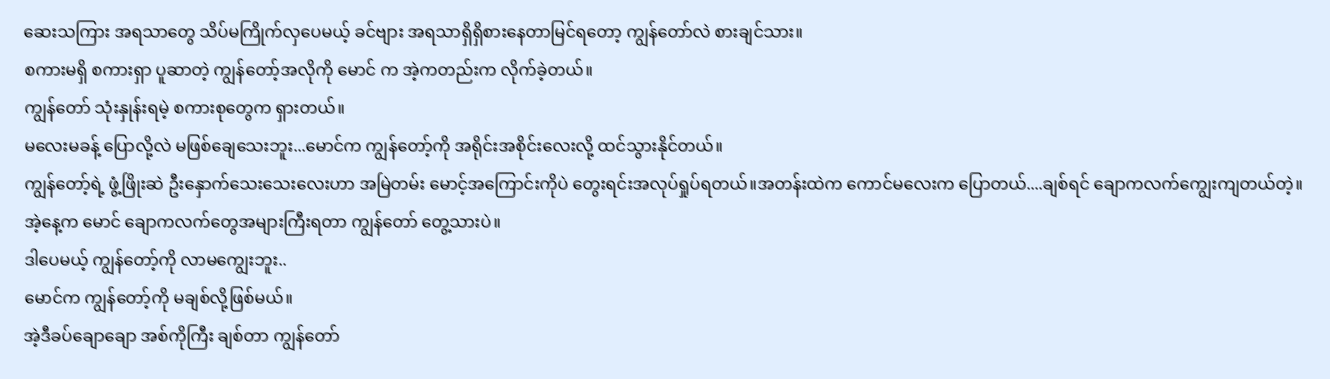ဆေးသကြား အရသာတွေ သိပ်မကြိုက်လှပေမယ့် ခင်ဗျား အရသာရှိရှိစားနေတာမြင်ရတော့ ကျွန်တော်လဲ စားချင်သား။
စကားမရှိ စကားရှာ ပူဆာတဲ့ ကျွန်တော့်အလိုကို မောင် က အဲ့ကတည်းက လိုက်ခဲ့တယ်။
ကျွန်တော် သုံးနှုန်းရမဲ့ စကားစုတွေက ရှားတယ်။
မလေးမခန့် ပြောလို့လဲ မဖြစ်ချေသေးဘူး...မောင်က ကျွန်တော့်ကို အရိုင်းအစိုင်းလေးလို့ ထင်သွားနိုင်တယ်။
ကျွန်တော့်ရဲ့ ဖွံ့ဖြိုးဆဲ ဦးနှောက်သေးသေးလေးဟာ အမြဲတမ်း မောင့်အကြောင်းကိုပဲ တွေးရင်းအလုပ်ရှုပ်ရတယ်။အတန်းထဲက ကောင်မလေးက ပြောတယ်....ချစ်ရင် ချောကလက်ကျွေးကျတယ်တဲ့။
အဲ့နေ့က မောင် ချောကလက်တွေအများကြီးရတာ ကျွန်တော် တွေ့သားပဲ။
ဒါပေမယ့် ကျွန်တော့်ကို လာမကျွေးဘူး..
မောင်က ကျွန်တော့်ကို မချစ်လို့ဖြစ်မယ်။
အဲ့ဒီခပ်ချောချော အစ်ကိုကြီး ချစ်တာ ကျွန်တော်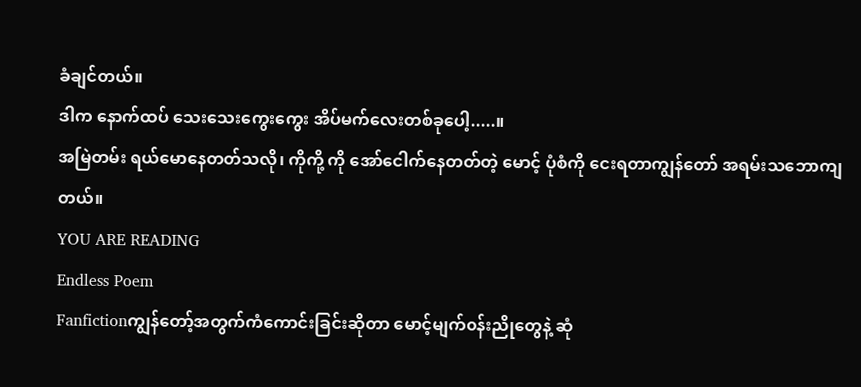ခံချင်တယ်။
ဒါက နောက်ထပ် သေးသေးကွေးကွေး အိပ်မက်လေးတစ်ခုပေါ့.....။
အမြဲတမ်း ရယ်မောနေတတ်သလို၊ ကိုကို့ ကို အော်ငေါက်နေတတ်တဲ့ မောင့် ပုံစံကို ငေးရတာကျွန်တော် အရမ်းသဘောကျတယ်။
YOU ARE READING
Endless Poem
Fanfictionကျွန်တော့်အတွက်ကံကောင်းခြင်းဆိုတာ မောင့်မျက်၀န်းညိုတွေနဲ့ ဆုံ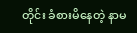တိုင်း ခံစားမိနေတဲ့ နာမ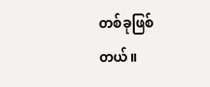တစ်ခုဖြစ်တယ်။